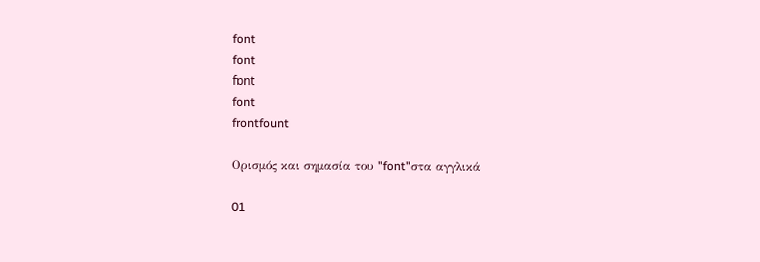font
font
fɒnt
font
frontfount

Ορισμός και σημασία του "font"στα αγγλικά

01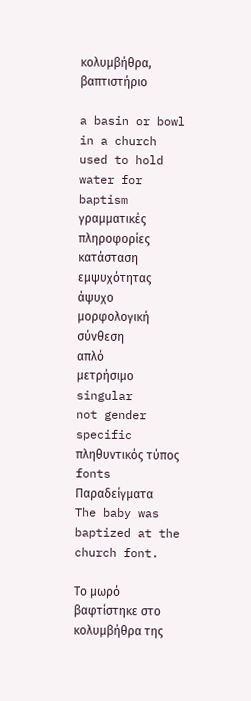κολυμβήθρα, βαπτιστήριο

a basin or bowl in a church used to hold water for baptism
γραμματικές πληροφορίες
κατάσταση εμψυχότητας
άψυχο
μορφολογική σύνθεση
απλό
μετρήσιμο
singular
not gender specific
πληθυντικός τύπος
fonts
Παραδείγματα
The baby was baptized at the church font.

Το μωρό βαφτίστηκε στο κολυμβήθρα της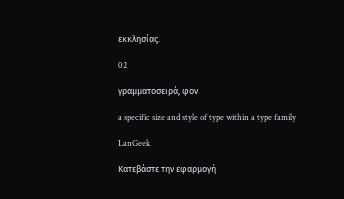εκκλησίας.

02

γραμματοσειρά, φον

a specific size and style of type within a type family

LanGeek

Κατεβάστε την εφαρμογή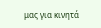μας για κινητά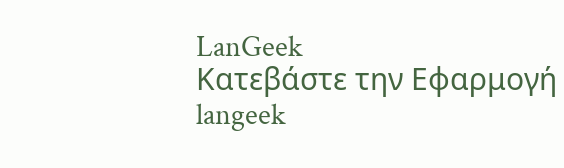LanGeek
Κατεβάστε την Εφαρμογή
langeek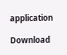application

Download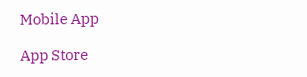Mobile App

App Store